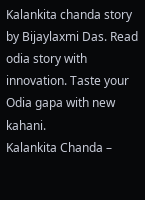Kalankita chanda story by Bijaylaxmi Das. Read odia story with innovation. Taste your Odia gapa with new kahani.
Kalankita Chanda –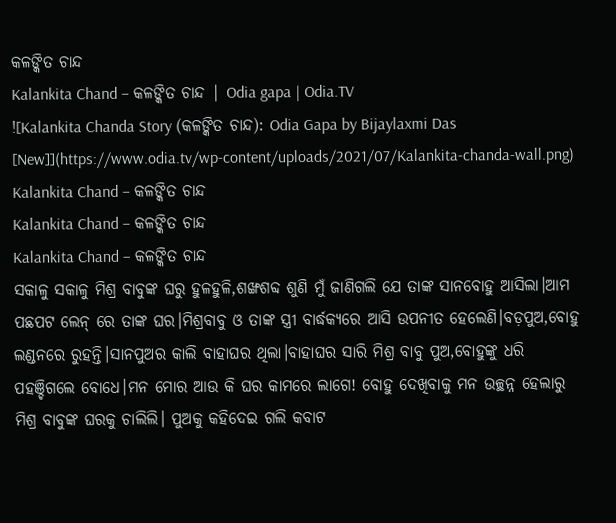କଳଙ୍କିତ ଚାନ୍ଦ
Kalankita Chand – କଳଙ୍କିତ ଚାନ୍ଦ | Odia gapa | Odia.TV
![Kalankita Chanda Story (କଳଙ୍କିତ ଚାନ୍ଦ): Odia Gapa by Bijaylaxmi Das [New]](https://www.odia.tv/wp-content/uploads/2021/07/Kalankita-chanda-wall.png)
Kalankita Chand – କଳଙ୍କିତ ଚାନ୍ଦ
Kalankita Chand – କଳଙ୍କିତ ଚାନ୍ଦ
Kalankita Chand – କଳଙ୍କିତ ଚାନ୍ଦ
ସକାଳୁ ସକାଳୁ ମିଶ୍ର ବାବୁଙ୍କ ଘରୁ ହୁଳହୁଳି,ଶଙ୍ଖଶବ୍ଦ ଶୁଣି ମୁଁ ଜାଣିଗଲି ଯେ ତାଙ୍କ ସାନବୋହୁ ଆସିଲା।ଆମ ପଛପଟ ଲେନ୍ ରେ ତାଙ୍କ ଘର।ମିଶ୍ରବାବୁ ଓ ତାଙ୍କ ସ୍ତ୍ରୀ ବାର୍ଦ୍ଧକ୍ୟରେ ଆସି ଉପନୀତ ହେଲେଣି।ବଡ଼ପୁଅ,ବୋହୁ ଲଣ୍ଡନରେ ରୁହନ୍ତି।ସାନପୁଅର କାଲି ବାହାଘର ଥିଲା।ବାହାଘର ସାରି ମିଶ୍ର ବାବୁ ପୁଅ,ବୋହୁଙ୍କୁ ଧରି ପହଞ୍ଚିଗଲେ ବୋଧେ।ମନ ମୋର ଆଉ କି ଘର କାମରେ ଲାଗେ! ବୋହୁ ଦେଖିବାକୁ ମନ ଉଚ୍ଛନ୍ନ ହେଲାରୁ ମିଶ୍ର ବାବୁଙ୍କ ଘରକୁ ଚାଲିଲି। ପୁଅକୁ କହିଦେଇ ଗଲି କବାଟ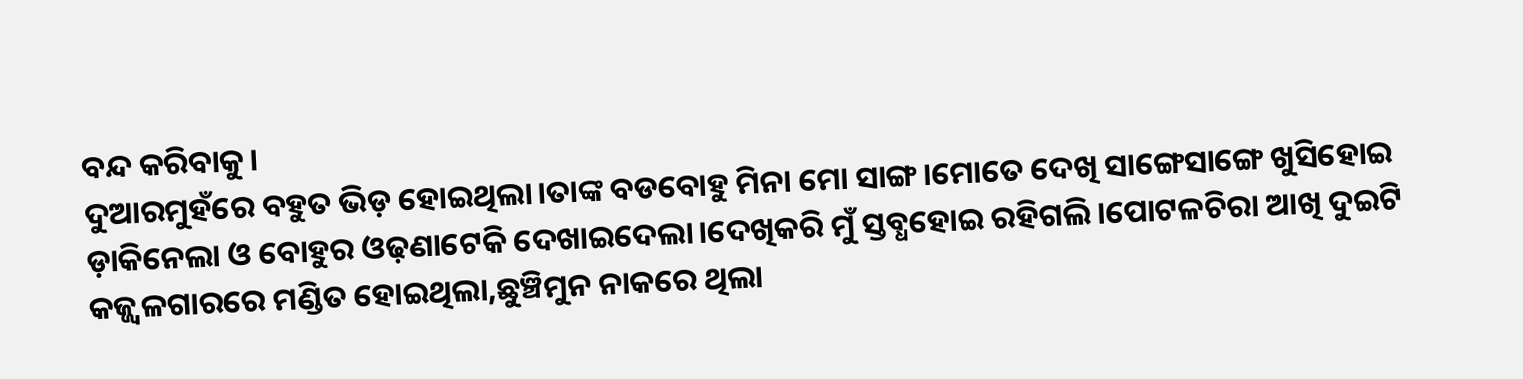ବନ୍ଦ କରିବାକୁ।
ଦୁଆରମୁହଁରେ ବହୁତ ଭିଡ଼ ହୋଇଥିଲା।ତାଙ୍କ ବଡବୋହୁ ମିନା ମୋ ସାଙ୍ଗ।ମୋତେ ଦେଖି ସାଙ୍ଗେସାଙ୍ଗେ ଖୁସିହୋଇ ଡ଼ାକିନେଲା ଓ ବୋହୁର ଓଢ଼ଣାଟେକି ଦେଖାଇଦେଲା।ଦେଖିକରି ମୁଁ ସ୍ତବ୍ଧହୋଇ ରହିଗଲି।ପୋଟଳଚିରା ଆଖି ଦୁଇଟି କଜ୍ଜ୍ୱଳଗାରରେ ମଣ୍ଡିତ ହୋଇଥିଲା,ଛୁଞ୍ଚିମୁନ ନାକରେ ଥିଲା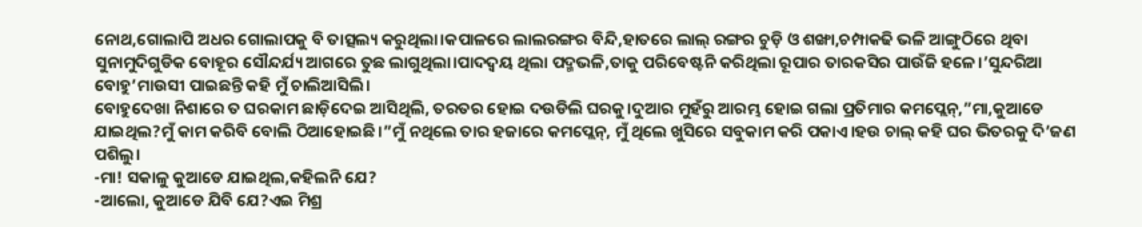ନୋଥ,ଗୋଲାପି ଅଧର ଗୋଲାପକୁ ବି ତାତ୍ସଲ୍ୟ କରୁଥିଲା।କପାଳରେ ଲାଲରଙ୍ଗର ବିନ୍ଦି,ହାତରେ ଲାଲ୍ ରଙ୍ଗର ଚୁଡ଼ି ଓ ଶଙ୍ଖା,ଚମ୍ପାକଢି ଭଳି ଆଙ୍ଗୁଠିରେ ଥିବା ସୁନାମୁଦିଗୁଡିକ ବୋହୂର ସୌନ୍ଦର୍ଯ୍ୟ ଆଗରେ ତୁଛ ଲାଗୁଥିଲା।ପାଦଦ୍ୱୟ ଥିଲା ପଦ୍ମଭଳି,ତାକୁ ପରିବେଷ୍ଟନି କରିଥିଲା ରୂପାର ତାରକସିର ପାଉଁଜି ହଳେ।’ସୁନ୍ଦରିଆ ବୋହୁ’ମାଉସୀ ପାଇଛନ୍ତି କହି ମୁଁ ଚାଲିଆସିଲି।
ବୋହୁଦେଖା ନିଶାରେ ତ ଘରକାମ ଛାଡ଼ିଦେଇ ଆସିଥିଲି, ତରତର ହୋଇ ଦଉଡିଲି ଘରକୁ।ଦୁଆର ମୁହଁରୁ ଆରମ୍ଭ ହୋଇ ଗଲା ପ୍ରତିମାର କମପ୍ଲେନ୍,”ମା,କୁଆଡେ ଯାଇଥିଲ?ମୁଁ କାମ କରିବି ବୋଲି ଠିଆହୋଇଛି।”ମୁଁ ନଥିଲେ ତାର ହଜାରେ କମପ୍ଲେନ୍, ମୁଁ ଥିଲେ ଖୁସିରେ ସବୁକାମ କରି ପକାଏ।ହଉ ଚାଲ୍ କହି ଘର ଭିତରକୁ ଦି’ଜଣ ପଶିଲୁ।
-ମା! ସକାଳୁ କୁଆଡେ ଯାଇଥିଲ,କହିଲନି ଯେ?
-ଆଲୋ, କୁଆଡେ ଯିବି ଯେ?ଏଇ ମିଶ୍ର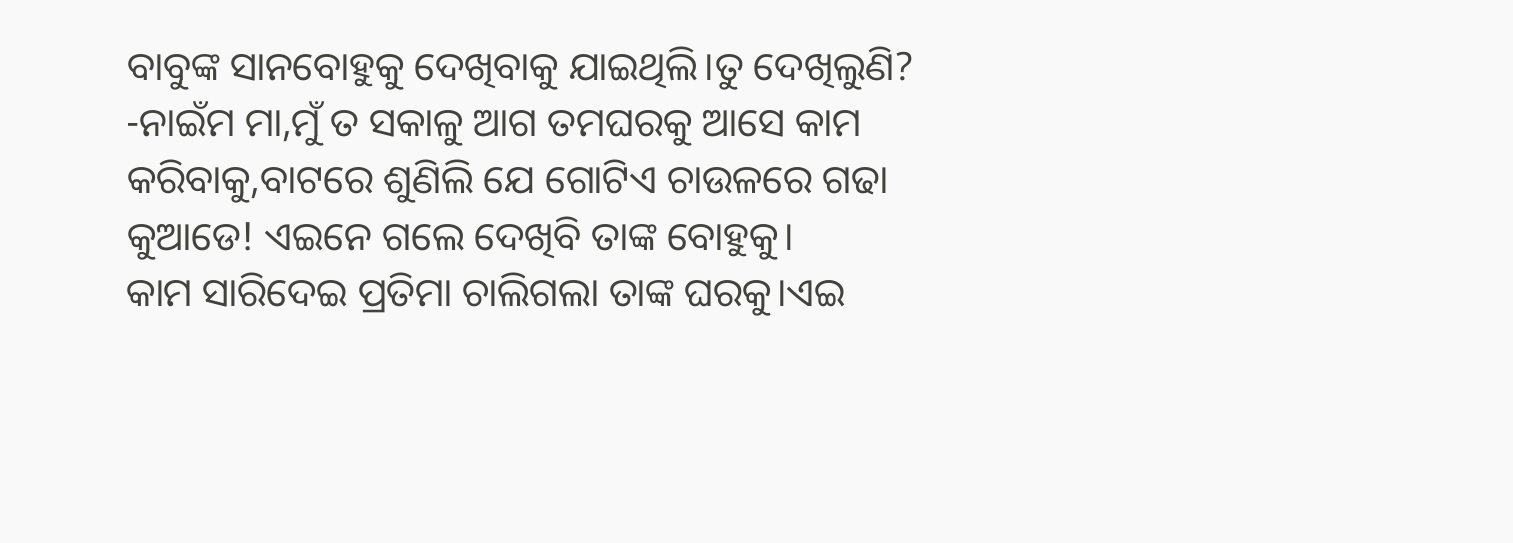ବାବୁଙ୍କ ସାନବୋହୁକୁ ଦେଖିବାକୁ ଯାଇଥିଲି।ତୁ ଦେଖିଲୁଣି?
-ନାଇଁମ ମା,ମୁଁ ତ ସକାଳୁ ଆଗ ତମଘରକୁ ଆସେ କାମ କରିବାକୁ,ବାଟରେ ଶୁଣିଲି ଯେ ଗୋଟିଏ ଚାଉଳରେ ଗଢା କୁଆଡେ! ଏଇନେ ଗଲେ ଦେଖିବି ତାଙ୍କ ବୋହୁକୁ।
କାମ ସାରିଦେଇ ପ୍ରତିମା ଚାଲିଗଲା ତାଙ୍କ ଘରକୁ।ଏଇ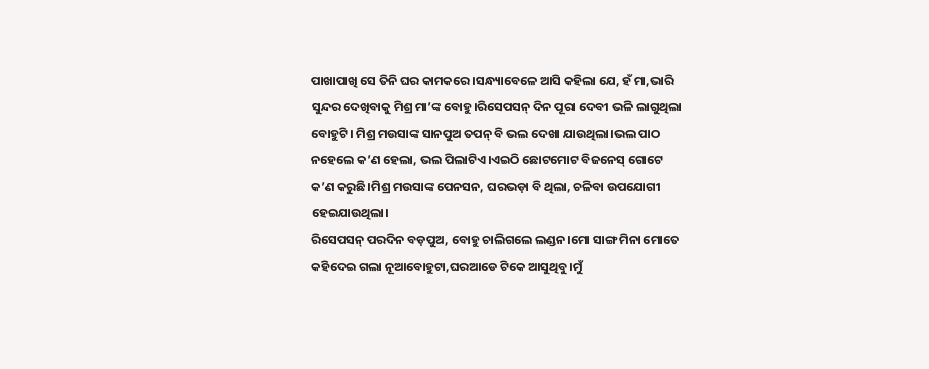ପାଖାପାଖି ସେ ତିନି ଘର କାମକରେ।ସନ୍ଧ୍ୟାବେଳେ ଆସି କହିଲା ଯେ, ହଁ ମା,ଭାରି ସୁନ୍ଦର ଦେଖିବାକୁ ମିଶ୍ର ମା’ଙ୍କ ବୋହୁ।ରିସେପସନ୍ ଦିନ ପୂରା ଦେବୀ ଭଳି ଲାଗୁଥିଲା ବୋହୁଟି। ମିଶ୍ର ମଉସାଙ୍କ ସାନପୁଅ ତପନ୍ ବି ଭଲ ଦେଖା ଯାଉଥିଲା।ଭଲ ପାଠ ନହେଲେ କ’ଣ ହେଲା, ଭଲ ପିଲାଟିଏ।ଏଇଠି ଛୋଟମୋଟ ବିଜନେସ୍ ଗୋଟେ କ’ଣ କରୁଛି।ମିଶ୍ର ମଉସାଙ୍କ ପେନସନ, ଘରଭଡ଼ା ବି ଥିଲା, ଚଳିବା ଉପଯୋଗୀ ହେଇଯାଉଥିଲା।
ରିସେପସନ୍ ପରଦିନ ବଡ଼ପୁଅ, ବୋହୁ ଚାଲିଗଲେ ଲଣ୍ଡନ।ମୋ ସାଙ୍ଗ ମିନା ମୋତେ କହିଦେଇ ଗଲା ନୂଆବୋହୁଟା,ଘରଆଡେ ଟିକେ ଆସୁଥିବୁ।ମୁଁ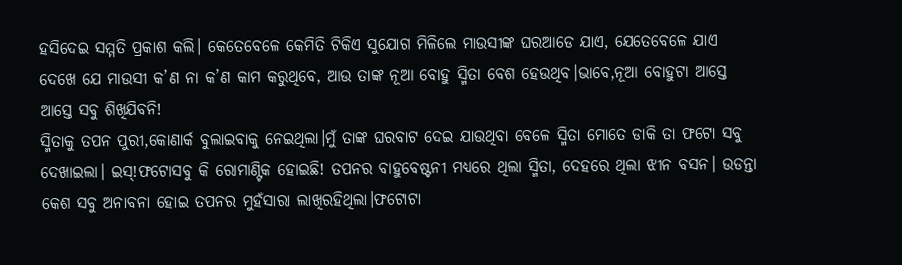ହସିଦେଇ ସମ୍ମତି ପ୍ରକାଶ କଲି। କେତେବେଳେ କେମିତି ଟିକିଏ ସୁଯୋଗ ମିଳିଲେ ମାଉସୀଙ୍କ ଘରଆଡେ ଯାଏ, ଯେତେବେଳେ ଯାଏ ଦେଖେ ଯେ ମାଉସୀ କ’ଣ ନା କ’ଣ କାମ କରୁଥିବେ, ଆଉ ତାଙ୍କ ନୂଆ ବୋହୁ ସ୍ମିତା ବେଶ ହେଉଥିବ।ଭାବେ,ନୂଆ ବୋହୁଟା ଆସ୍ତେ ଆସ୍ତେ ସବୁ ଶିଖିଯିବନି!
ସ୍ମିତାକୁ ତପନ ପୁରୀ,କୋଣାର୍କ ବୁଲାଇବାକୁ ନେଇଥିଲା।ମୁଁ ତାଙ୍କ ଘରବାଟ ଦେଇ ଯାଉଥିବା ବେଳେ ସ୍ମିତା ମୋତେ ଡାକି ତା ଫଟୋ ସବୁ ଦେଖାଇଲା। ଇସ୍!ଫଟୋସବୁ କି ରୋମାଣ୍ଟିକ ହୋଇଛି! ତପନର ବାହୁବେଷ୍ଟନୀ ମଧ୍ୟରେ ଥିଲା ସ୍ମିତା, ଦେହରେ ଥିଲା ଝୀନ ବସନ। ଉଡନ୍ତା କେଶ ସବୁ ଅନାବନା ହୋଇ ତପନର ମୁହଁସାରା ଲାଖିରହିଥିଲା।ଫଟୋଟା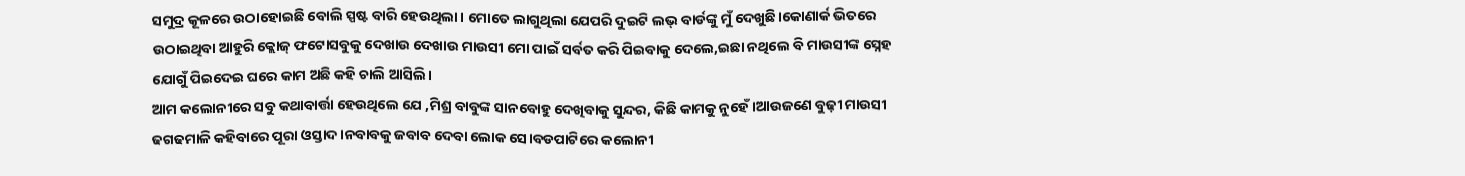ସମୁଦ୍ର କୂଳରେ ଉଠାହୋଇଛି ବୋଲି ସ୍ପଷ୍ଟ ବାରି ହେଉଥିଲା। ମୋତେ ଲାଗୁଥିଲା ଯେପରି ଦୁଇଟି ଲଭ୍ ବାର୍ଡଙ୍କୁ ମୁଁ ଦେଖୁଛି।କୋଣାର୍କ ଭିତରେ ଉଠାଇଥିବା ଆହୁରି କ୍ଲୋଜ୍ ଫଟୋସବୁକୁ ଦେଖାଉ ଦେଖାଉ ମାଉସୀ ମୋ ପାଇଁ ସର୍ବତ କରି ପିଇବାକୁ ଦେଲେ,ଇଛା ନଥିଲେ ବି ମାଉସୀଙ୍କ ସ୍ନେହ ଯୋଗୁଁ ପିଇଦେଇ ଘରେ କାମ ଅଛି କହି ଚାଲି ଆସିଲି।
ଆମ କଲୋନୀରେ ସବୁ କଥାବାର୍ତ୍ତା ହେଉଥିଲେ ଯେ ,ମିଶ୍ର ବାବୁଙ୍କ ସାନବୋହୁ ଦେଖିବାକୁ ସୁନ୍ଦର, କିଛି କାମକୁ ନୁହେଁ।ଆଉଜଣେ ବୁଢ଼ୀ ମାଉସୀ ଢଗଢମାଳି କହିବାରେ ପୂରା ଓସ୍ତାଦ।ନବାବକୁ ଜବାବ ଦେବା ଲୋକ ସେ।ବଡପାଟିରେ କଲୋନୀ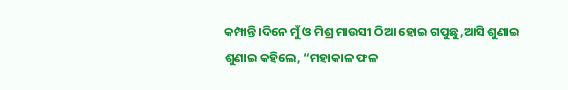କମ୍ପାନ୍ତି।ଦିନେ ମୁଁ ଓ ମିଶ୍ର ମାଉସୀ ଠିଆ ହୋଇ ଗପୁଛୁ,ଆସି ଶୁଣାଇ ଶୁଣାଇ କହିଲେ, “ମହାକାଳ ଫଳ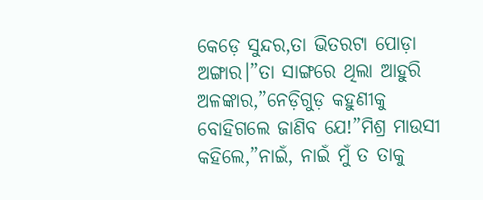କେଡ଼େ ସୁନ୍ଦର,ତା ଭିତରଟା ପୋଡ଼ା ଅଙ୍ଗାର।”ତା ସାଙ୍ଗରେ ଥିଲା ଆହୁରି ଅଳଙ୍କାର,”ନେଡ଼ିଗୁଡ଼ କହୁଣୀକୁ ବୋହିଗଲେ ଜାଣିବ ଯେ!”ମିଶ୍ର ମାଉସୀ କହିଲେ,”ନାଇଁ, ନାଇଁ ମୁଁ ତ ତାକୁ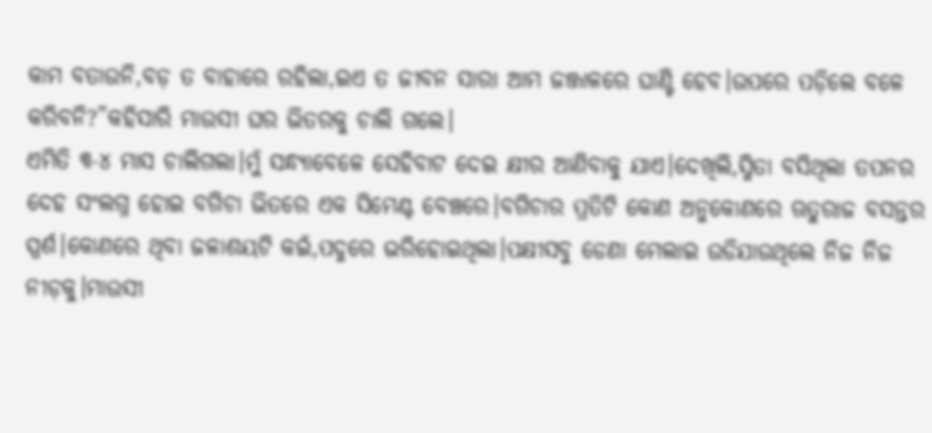କାମ ବତାଉନି,ବଡ଼ ତ ବାହାରେ ରହିଲା,ଇଏ ତ ଜୀବନ ସାରା ଆମ ଜଞ୍ଜାଳରେ ଘାଣ୍ଟି ହେବ।ଉପରେ ପଡ଼ିଲେ ବଳେ କରିବନି?”କହିସାରି ମାଉସୀ ଘର ଭିତରକୁ ଚାଲି ଗଲେ।
ଏମିତି ୩-୪ ମାସ ଚାଲିଗଲା।ମୁଁ ସନ୍ଧ୍ୟାବେଳେ ସେହିବାଟ ଦେଇ କ୍ଷୀର ଆଣିବାକୁ ଯାଏ।ଦେଖିଲି,ସ୍ମିତା ବସିଥିଲା ତପନର ଦେହ ସଂଲଗ୍ନ ହୋଇ ବଗିଚା ଭିତରେ ଏକ ସିମେଣ୍ଟ ବେଞ୍ଚରେ।ବଗିଚାର ପ୍ରତିଟି କୋଣ ଅନୁକୋଣରେ ଋତୁରାଜ ବସନ୍ତର ସ୍ପର୍ଶ।କୋଣରେ ଥିବା ଜଳାଶୟଟି କଇଁ,ପଦ୍ମରେ ଭରିହୋଇଥିଲା।ପକ୍ଷୀସବୁ ଡେଣା ମେଲାଇ ଉଡିଯାଉଥିଲେ ନିଜ ନିଜ ନୀଡ଼କୁ।ମାଉସୀ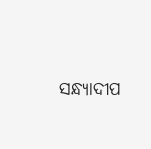ସନ୍ଧ୍ୟାଦୀପ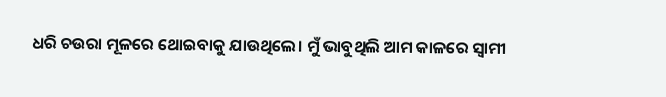ଧରି ଚଉରା ମୂଳରେ ଥୋଇବାକୁ ଯାଉଥିଲେ। ମୁଁ ଭାବୁଥିଲି ଆମ କାଳରେ ସ୍ୱାମୀ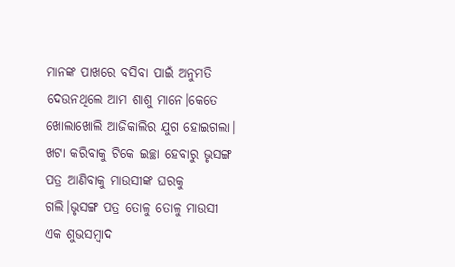ମାନଙ୍କ ପାଖରେ ବସିବା ପାଇଁ ଅନୁମତି ଦେଉନଥିଲେ ଆମ ଶାଶୁ ମାନେ।କେତେ ଖୋଲାଖୋଲି ଆଜିକାଲିର ଯୁଗ ହୋଇଗଲା।
ଖଟା କରିବାକୁ ଟିକେ ଇଚ୍ଛା ହେବାରୁ ଭୃସଙ୍ଗ ପତ୍ର ଆଣିବାକୁ ମାଉସୀଙ୍କ ଘରକୁ ଗଲି।ଭୃସଙ୍ଗ ପତ୍ର ତୋଳୁ ତୋଳୁ ମାଉସୀ ଏକ ଶୁଭସମ୍ବାଦ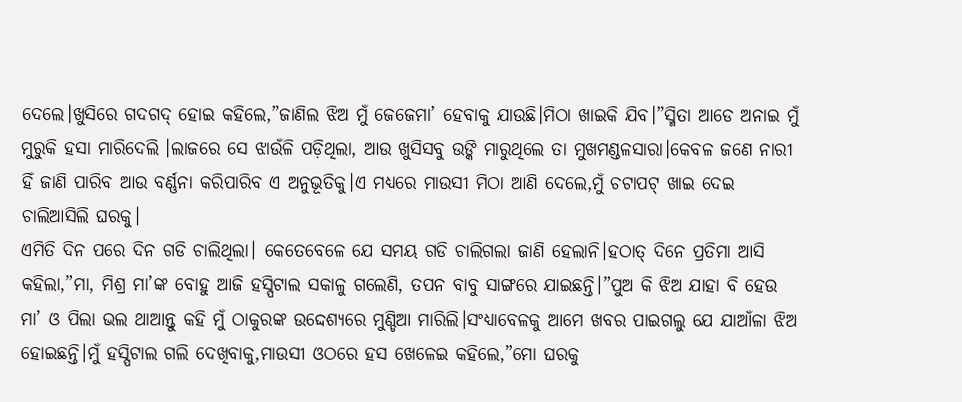ଦେଲେ।ଖୁସିରେ ଗଦଗଦ୍ ହୋଇ କହିଲେ,”ଜାଣିଲ ଝିଅ ମୁଁ ଜେଜେମା’ ହେବାକୁ ଯାଉଛି।ମିଠା ଖାଇକି ଯିବ।”ସ୍ମିତା ଆଡେ ଅନାଇ ମୁଁ ମୁରୁକି ହସା ମାରିଦେଲି ।ଲାଜରେ ସେ ଝାଉଁଳି ପଡ଼ିଥିଲା, ଆଉ ଖୁସିସବୁ ଉଙ୍କି ମାରୁଥିଲେ ତା ମୁଖମଣ୍ଡଳସାରା।କେବଳ ଜଣେ ନାରୀ ହିଁ ଜାଣି ପାରିବ ଆଉ ବର୍ଣ୍ଣନା କରିପାରିବ ଏ ଅନୁଭୂତିକୁ।ଏ ମଧ୍ୟରେ ମାଉସୀ ମିଠା ଆଣି ଦେଲେ,ମୁଁ ଚଟାପଟ୍ ଖାଇ ଦେଇ ଚାଲିଆସିଲି ଘରକୁ।
ଏମିତି ଦିନ ପରେ ଦିନ ଗଡି ଚାଲିଥିଲା। କେତେବେଳେ ଯେ ସମୟ ଗଡି ଚାଲିଗଲା ଜାଣି ହେଲାନି।ହଠାତ୍ ଦିନେ ପ୍ରତିମା ଆସି କହିଲା,”ମା, ମିଶ୍ର ମା’ଙ୍କ ବୋହୁ ଆଜି ହସ୍ପିଟାଲ ସକାଳୁ ଗଲେଣି, ତପନ ବାବୁ ସାଙ୍ଗରେ ଯାଇଛନ୍ତି।”ପୁଅ କି ଝିଅ ଯାହା ବି ହେଉ ମା’ ଓ ପିଲା ଭଲ ଥାଆନ୍ତୁ କହି ମୁଁ ଠାକୁରଙ୍କ ଉଦ୍ଦେଶ୍ୟରେ ମୁଣ୍ଡିଆ ମାରିଲି।ସଂଧ୍ୟାବେଳକୁ ଆମେ ଖବର ପାଇଗଲୁ ଯେ ଯାଆଁଳା ଝିଅ ହୋଇଛନ୍ତି।ମୁଁ ହସ୍ପିଟାଲ ଗଲି ଦେଖିବାକୁ,ମାଉସୀ ଓଠରେ ହସ ଖେଳେଇ କହିଲେ,”ମୋ ଘରକୁ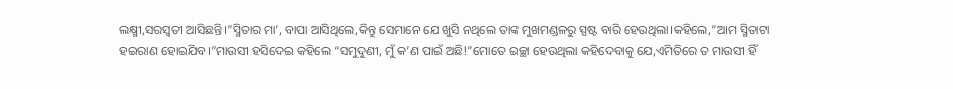ଲକ୍ଷ୍ମୀ,ସରସ୍ଵତୀ ଆସିଛନ୍ତି।”ସ୍ମିତାର ମା’, ବାପା ଆସିଥିଲେ,କିନ୍ତୁ ସେମାନେ ଯେ ଖୁସି ନଥିଲେ ତାଙ୍କ ମୁଖମଣ୍ଡଳରୁ ସ୍ପଷ୍ଟ ବାରି ହେଉଥିଲା।କହିଲେ,”ଆମ ସ୍ମିତାଟା ହଇରାଣ ହୋଇଯିବ।”ମାଉସୀ ହସିଦେଇ କହିଲେ “ସମୁଦୁଣୀ, ମୁଁ କ’ଣ ପାଇଁ ଅଛି!”ମୋତେ ଇଚ୍ଛା ହେଉଥିଲା କହିଦେବାକୁ ଯେ,ଏମିତିରେ ତ ମାଉସୀ ହିଁ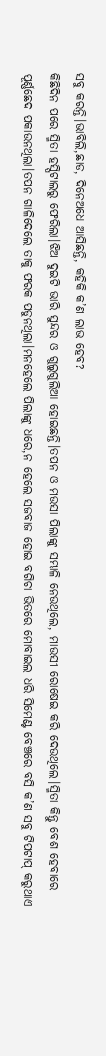ସବୁ କରନ୍ତି।ଭାବିଲି,ଛାଡ, ଦିନେଅଧେ ଆସିଛନ୍ତି, କହିକି କ’ଣ ଲାଭ ହେବ?
କିଛିଦିନ ପରେ ସ୍ମିତା ହସ୍ପିଟାଲରୁ ଫେରିଲା।ଝିଅ ଦୁଇଟି ଭାରି ସୁନ୍ଦର ଓ ଗୁଲୁଗୁଲିଆ ହୋଇଛନ୍ତି।ତପନ ଓ ମଉସା ପିଲାଙ୍କୁ ସମ୍ଭାଳି ନେଉଥିଲେ, ମାଉସୀ ରୋଷେଇ କରି ଦେଉଥିଲେ।ସ୍ମିତା କିନ୍ତୁ ବେଶ ହେବାରେ ପୂର୍ଣ୍ଣଛେଦ ପକାଉନଥିଲା।ତପନ ଗାଳିଦେଲେ ତାକୁ ଫରକ ପଡୁନଥିଲା।ମନହେଲେ ପିଲାଙ୍କୁ ଧରେ,ନ ହେଲେ ସଜବାଜ ହୋଇ ବଗିଚା ଭିତରେ ମୋବାଇଲ ଧରି ସିମେଣ୍ଟ ବେଞ୍ଚରେ ବସି କ’ଣ ସବୁ ଟିପଟାପ୍ କରୁଥାଏ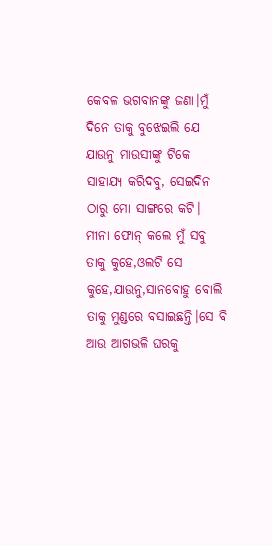କେବଳ ଭଗବାନଙ୍କୁ ଜଣା।ମୁଁ ଦିନେ ତାକୁ ବୁଝେଇଲି ଯେ ଯାଉନୁ ମାଉସୀଙ୍କୁ ଟିକେ ସାହାଯ୍ୟ କରିଦବୁ, ସେଇଦିନ ଠାରୁ ମୋ ସାଙ୍ଗରେ କଟି। ମୀନା ଫୋନ୍ କଲେ ମୁଁ ସବୁ ତାକୁ କୁହେ,ଓଲଟି ସେ କୁହେ,ଯାଉନୁ,ସାନବୋହୁ ବୋଲି ତାକୁ ମୁଣ୍ଡରେ ବସାଇଛନ୍ତି।ସେ ବି ଆଉ ଆଗଭଳି ଘରକୁ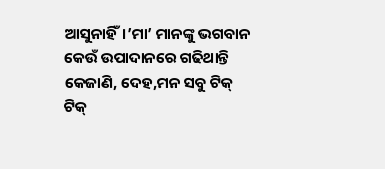ଆସୁନାହିଁ।’ମା’ ମାନଙ୍କୁ ଭଗବାନ କେଉଁ ଉପାଦାନରେ ଗଢିଥାନ୍ତି କେଜାଣି, ଦେହ,ମନ ସବୁ ଟିକ୍ ଟିକ୍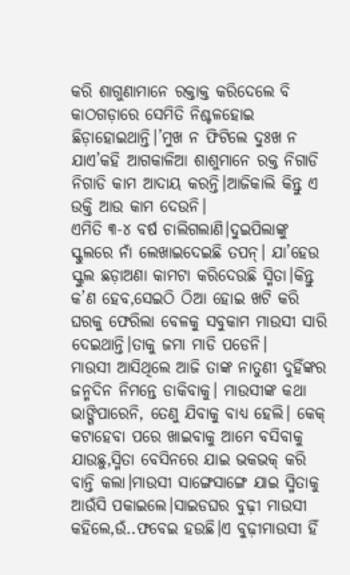କରି ଶାଗୁଣାମାନେ ରକ୍ତାକ୍ତ କରିଦେଲେ ବି କାଠଗଡ଼ାରେ ସେମିତି ନିଶ୍ଚଳହୋଇ ଛିଡ଼ାହୋଇଥାନ୍ତି।’ମୁଖ ନ ଫିଟିଲେ ଦୁଃଖ ନ ଯାଏ’କହି ଆଗକାଳିଆ ଶାଶୁମାନେ ରକ୍ତ ନିଗାଡି ନିଗାଡି କାମ ଆଦାୟ କରନ୍ତି।ଆଜିକାଲି କିନ୍ତୁ ଏ ଉକ୍ତି ଆଉ କାମ ଦେଉନି।
ଏମିତି ୩-୪ ବର୍ଷ ଚାଲିଗଲାଣି।ଦୁଇପିଲାଙ୍କୁ ସ୍କୁଲରେ ନାଁ ଲେଖାଇଦେଇଛି ତପନ୍। ଯା’ହେଉ ସ୍କୁଲ ଛଡ଼ାଅଣା କାମଟା କରିଦେଉଛି ସ୍ମିତା।କିନ୍ତୁ କ’ଣ ହେବ,ସେଇଠି ଠିଆ ହୋଇ ଖଟି କରି ଘରକୁ ଫେରିଲା ବେଳକୁ ସବୁକାମ ମାଉସୀ ସାରି ଦେଇଥାନ୍ତି।ତାକୁ ଜମା ମାଡି ପଡେନି।
ମାଉସୀ ଆସିଥିଲେ ଆଜି ତାଙ୍କ ନାତୁଣୀ ଦୁହିଁଙ୍କର ଜନ୍ମଦିନ ନିମନ୍ତେ ଡାକିବାକୁ। ମାଉସୀଙ୍କ କଥା ଭାଙ୍ଗିପାରେନି, ତେଣୁ ଯିବାକୁ ବାଧ୍ୟ ହେଲି। କେକ୍ କଟାହେବା ପରେ ଖାଇବାକୁ ଆମେ ବସିବାକୁ ଯାଉଛୁ,ସ୍ମିତା ବେସିନରେ ଯାଇ ଭକଭକ୍ କରି ବାନ୍ତି କଲା।ମାଉସୀ ସାଙ୍ଗେସାଙ୍ଗେ ଯାଇ ସ୍ମିତାକୁ ଆଉଁସି ପକାଇଲେ।ସାଇଡଘର ବୁଢ଼ୀ ମାଉସୀ କହିଲେ,ଉଁ..ଫବେଇ ହଉଛି।ଏ ବୁଢ଼ୀମାଉସୀ ହିଁ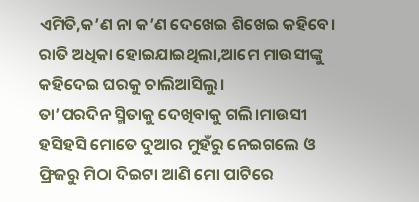ଏମିତି,କ’ଣ ନା କ’ଣ ଦେଖେଇ ଶିଖେଇ କହିବେ। ରାତି ଅଧିକା ହୋଇଯାଇଥିଲା,ଆମେ ମାଉସୀଙ୍କୁ କହିଦେଇ ଘରକୁ ଚାଲିଆସିଲୁ।
ତା’ପରଦିନ ସ୍ମିତାକୁ ଦେଖିବାକୁ ଗଲି।ମାଉସୀ ହସିହସି ମୋତେ ଦୁଆର ମୁହଁରୁ ନେଇଗଲେ ଓ ଫ୍ରିଜରୁ ମିଠା ଦିଇଟା ଆଣି ମୋ ପାଟିରେ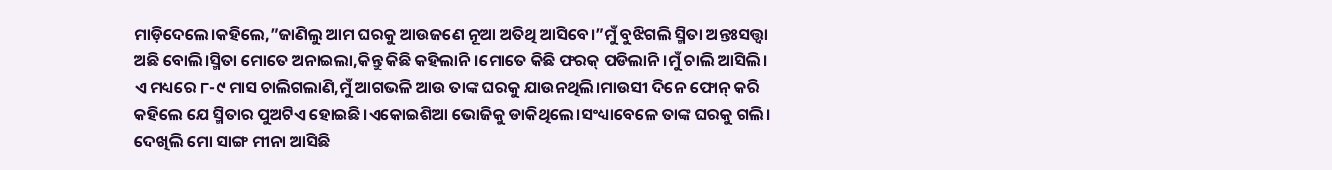ମାଡ଼ିଦେଲେ।କହିଲେ,”ଜାଣିଲୁ ଆମ ଘରକୁ ଆଉଜଣେ ନୂଆ ଅତିଥି ଆସିବେ।”ମୁଁ ବୁଝିଗଲି ସ୍ମିତା ଅନ୍ତଃସତ୍ତ୍ୱା ଅଛି ବୋଲି।ସ୍ମିତା ମୋତେ ଅନାଇଲା,କିନ୍ତୁ କିଛି କହିଲାନି।ମୋତେ କିଛି ଫରକ୍ ପଡିଲାନି।ମୁଁ ଚାଲି ଆସିଲି।
ଏ ମଧ୍ୟରେ ୮-୯ ମାସ ଚାଲିଗଲାଣି,ମୁଁ ଆଗଭଳି ଆଉ ତାଙ୍କ ଘରକୁ ଯାଉନଥିଲି।ମାଉସୀ ଦିନେ ଫୋନ୍ କରି କହିଲେ ଯେ ସ୍ମିତାର ପୁଅଟିଏ ହୋଇଛି।ଏକୋଇଶିଆ ଭୋଜିକୁ ଡାକିଥିଲେ।ସଂଧ୍ୟାବେଳେ ତାଙ୍କ ଘରକୁ ଗଲି। ଦେଖିଲି ମୋ ସାଙ୍ଗ ମୀନା ଆସିଛି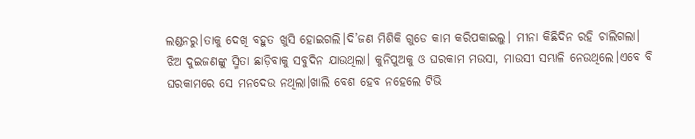ଲଣ୍ଡନରୁ।ତାକୁ ଦେଖି ବହୁତ ଖୁସି ହୋଇଗଲି।ଦି’ଜଣ ମିଶିକି ଗୁଡେ କାମ କରିପକାଇଲୁ। ମୀନା କିଛିଦିନ ରହି ଚାଲିଗଲା।
ଝିଅ ଦୁଇଜଣଙ୍କୁ ସ୍ମିତା ଛାଡ଼ିବାକୁ ସବୁଦିନ ଯାଉଥିଲା। କୁନିପୁଅକୁ ଓ ଘରକାମ ମଉସା, ମାଉସୀ ସମ୍ଭାଳି ନେଉଥିଲେ।ଏବେ ବି ଘରକାମରେ ସେ ମନଦେଉ ନଥିଲା।ଖାଲି ବେଶ ହେବ ନହେଲେ ଟିଭି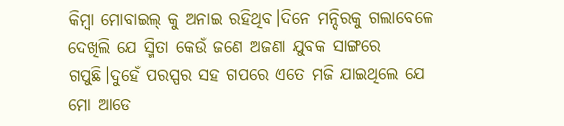କିମ୍ବା ମୋବାଇଲ୍ କୁ ଅନାଇ ରହିଥିବ।ଦିନେ ମନ୍ଦିରକୁ ଗଲାବେଳେ ଦେଖିଲି ଯେ ସ୍ମିତା କେଉଁ ଜଣେ ଅଜଣା ଯୁବକ ସାଙ୍ଗରେ ଗପୁଛି।ଦୁହେଁ ପରସ୍ପର ସହ ଗପରେ ଏତେ ମଜି ଯାଇଥିଲେ ଯେ ମୋ ଆଡେ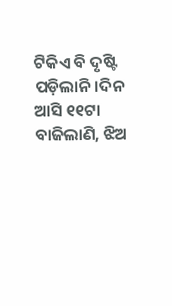ଟିକିଏ ବି ଦୃଷ୍ଟି ପଡ଼ିଲାନି।ଦିନ ଆସି ୧୧ଟା ବାଜିଲାଣି, ଝିଅ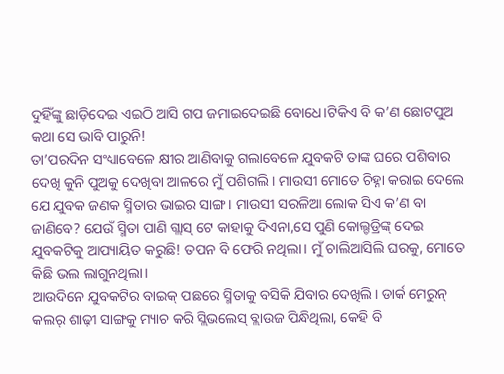ଦୁହିଁଙ୍କୁ ଛାଡ଼ିଦେଇ ଏଇଠି ଆସି ଗପ ଜମାଇଦେଇଛି ବୋଧେ।ଟିକିଏ ବି କ’ଣ ଛୋଟପୁଅ କଥା ସେ ଭାବି ପାରୁନି!
ତା’ପରଦିନ ସଂଧ୍ୟାବେଳେ କ୍ଷୀର ଆଣିବାକୁ ଗଲାବେଳେ ଯୁବକଟି ତାଙ୍କ ଘରେ ପଶିବାର ଦେଖି କୁନି ପୁଅକୁ ଦେଖିବା ଆଳରେ ମୁଁ ପଶିଗଲି। ମାଉସୀ ମୋତେ ଚିହ୍ନା କରାଇ ଦେଲେ ଯେ ଯୁବକ ଜଣକ ସ୍ମିତାର ଭାଇର ସାଙ୍ଗ। ମାଉସୀ ସରଳିଆ ଲୋକ ସିଏ କ’ଣ ବା ଜାଣିବେ? ଯେଉଁ ସ୍ମିତା ପାଣି ଗ୍ଲାସ୍ ଟେ କାହାକୁ ଦିଏନା,ସେ ପୁଣି କୋଲ୍ଡଡ୍ରିଙ୍କ୍ ଦେଇ ଯୁବକଟିକୁ ଆପ୍ୟାୟିତ କରୁଛି! ତପନ ବି ଫେରି ନଥିଲା। ମୁଁ ଚାଲିଆସିଲି ଘରକୁ, ମୋତେ କିଛି ଭଲ ଲାଗୁନଥିଲା।
ଆଉଦିନେ ଯୁବକଟିର ବାଇକ୍ ପଛରେ ସ୍ମିତାକୁ ବସିକି ଯିବାର ଦେଖିଲି। ଡାର୍କ ମେରୁନ୍ କଲର୍ ଶାଢ଼ୀ ସାଙ୍ଗକୁ ମ୍ୟାଚ କରି ସ୍ଲିଭଲେସ୍ ବ୍ଲାଉଜ ପିନ୍ଧିଥିଲା, କେହି ବି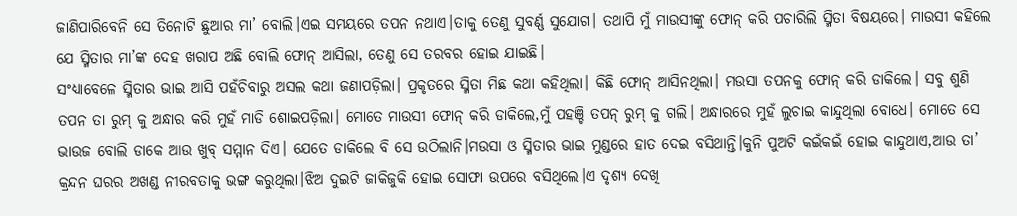ଜାଣିପାରିବେନି ସେ ତିନୋଟି ଛୁଆର ମା’ ବୋଲି।ଏଇ ସମୟରେ ତପନ ନଥାଏ।ତାକୁ ତେଣୁ ସୁବର୍ଣ୍ଣ ସୁଯୋଗ। ତଥାପି ମୁଁ ମାଉସୀଙ୍କୁ ଫୋନ୍ କରି ପଚାରିଲି ସ୍ମିତା ବିଷୟରେ। ମାଉସୀ କହିଲେ ଯେ ସ୍ମିତାର ମା’ଙ୍କ ଦେହ ଖରାପ ଅଛି ବୋଲି ଫୋନ୍ ଆସିଲା, ତେଣୁ ସେ ତରବର ହୋଇ ଯାଇଛି।
ସଂଧ୍ୟାବେଳେ ସ୍ମିତାର ଭାଇ ଆସି ପହଁଚିବାରୁ ଅସଲ କଥା ଜଣାପଡ଼ିଲା। ପ୍ରକୃତରେ ସ୍ମିତା ମିଛ କଥା କହିଥିଲା। କିଛି ଫୋନ୍ ଆସିନଥିଲା। ମଉସା ତପନକୁ ଫୋନ୍ କରି ଡାକିଲେ। ସବୁ ଶୁଣି ତପନ ତା ରୁମ୍ କୁ ଅନ୍ଧାର କରି ମୁହଁ ମାଡି ଶୋଇପଡ଼ିଲା। ମୋତେ ମାଉସୀ ଫୋନ୍ କରି ଡାକିଲେ,ମୁଁ ପହଞ୍ଚି ତପନ୍ ରୁମ୍ କୁ ଗଲି। ଅନ୍ଧାରରେ ମୁହଁ ଲୁଚାଇ କାନ୍ଦୁଥିଲା ବୋଧେ। ମୋତେ ସେ ଭାଉଜ ବୋଲି ଡାକେ ଆଉ ଖୁବ୍ ସମ୍ମାନ ଦିଏ। ଯେତେ ଡାକିଲେ ବି ସେ ଉଠିଲାନି।ମଉସା ଓ ସ୍ମିତାର ଭାଇ ମୁଣ୍ଡରେ ହାତ ଦେଇ ବସିଥାନ୍ତି।କୁନି ପୁଅଟି କଇଁକଇଁ ହୋଇ କାନ୍ଦୁଥାଏ,ଆଉ ତା’ କ୍ରନ୍ଦନ ଘରର ଅଖଣ୍ଡ ନୀରବତାକୁ ଭଙ୍ଗ କରୁଥିଲା।ଝିଅ ଦୁଇଟି ଜାକିଜୁକି ହୋଇ ସୋଫା ଉପରେ ବସିଥିଲେ।ଏ ଦୃଶ୍ୟ ଦେଖି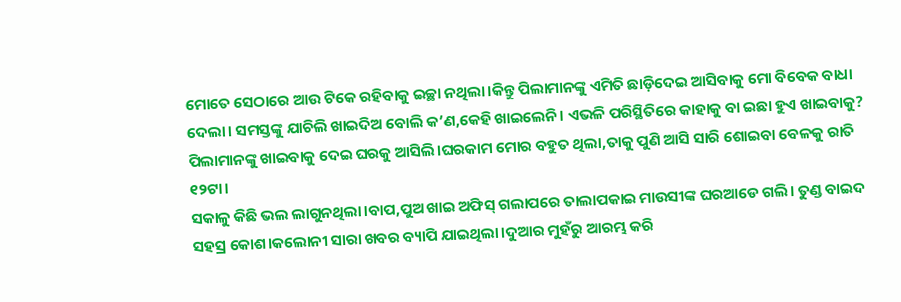ମୋତେ ସେଠାରେ ଆଉ ଟିକେ ରହିବାକୁ ଇଚ୍ଛା ନଥିଲା।କିନ୍ତୁ ପିଲାମାନଙ୍କୁ ଏମିତି ଛାଡ଼ିଦେଇ ଆସିବାକୁ ମୋ ବିବେକ ବାଧା ଦେଲା। ସମସ୍ତଙ୍କୁ ଯାଚିଲି ଖାଇଦିଅ ବୋଲି କ’ଣ,କେହି ଖାଇଲେନି। ଏଭଳି ପରିସ୍ଥିତିରେ କାହାକୁ ବା ଇଛା ହୁଏ ଖାଇବାକୁ? ପିଲାମାନଙ୍କୁ ଖାଇବାକୁ ଦେଇ ଘରକୁ ଆସିଲି।ଘରକାମ ମୋର ବହୁତ ଥିଲା,ତାକୁ ପୁଣି ଆସି ସାରି ଶୋଇବା ବେଳକୁ ରାତି ୧୨ଟା।
ସକାଳୁ କିଛି ଭଲ ଲାଗୁନଥିଲା।ବାପ,ପୁଅ ଖାଇ ଅଫିସ୍ ଗଲାପରେ ତାଲାପକାଇ ମାଉସୀଙ୍କ ଘରଆଡେ ଗଲି। ତୁଣ୍ଡ ବାଇଦ ସହସ୍ର କୋଶ।କଲୋନୀ ସାରା ଖବର ବ୍ୟାପି ଯାଇଥିଲା।ଦୁଆର ମୁହଁରୁ ଆରମ୍ଭ କରି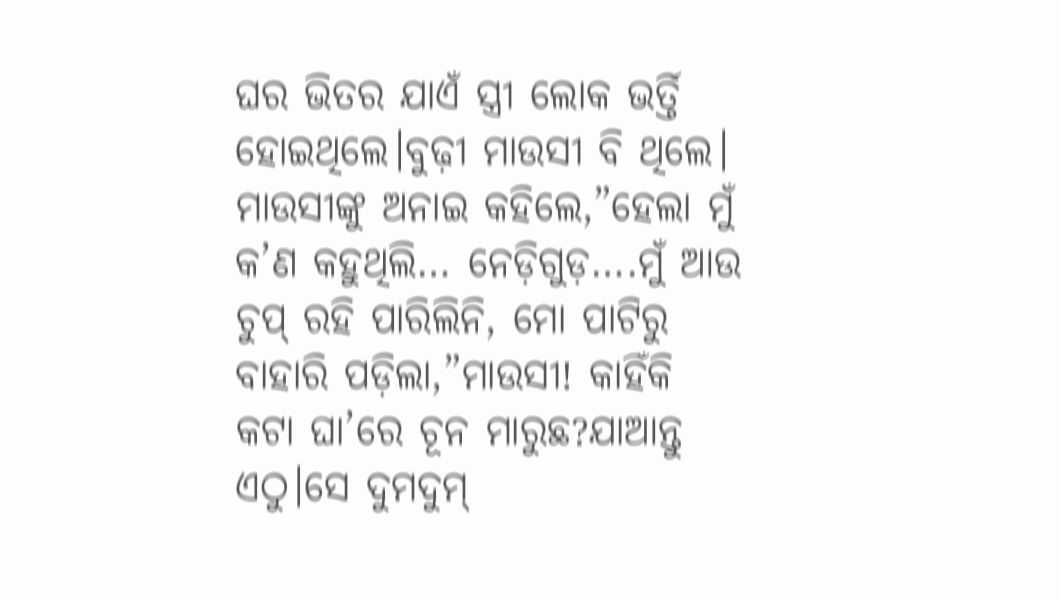ଘର ଭିତର ଯାଏଁ ସ୍ତ୍ରୀ ଲୋକ ଭର୍ତ୍ତି ହୋଇଥିଲେ।ବୁଢ଼ୀ ମାଉସୀ ବି ଥିଲେ। ମାଉସୀଙ୍କୁ ଅନାଇ କହିଲେ,”ହେଲା ମୁଁ କ’ଣ କହୁଥିଲି… ନେଡ଼ିଗୁଡ଼….ମୁଁ ଆଉ ଚୁପ୍ ରହି ପାରିଲିନି, ମୋ ପାଟିରୁ ବାହାରି ପଡ଼ିଲା,”ମାଉସୀ! କାହିଁକି କଟା ଘା’ରେ ଚୂନ ମାରୁଛ?ଯାଆନ୍ତୁ ଏଠୁ।ସେ ଦୁମଦୁମ୍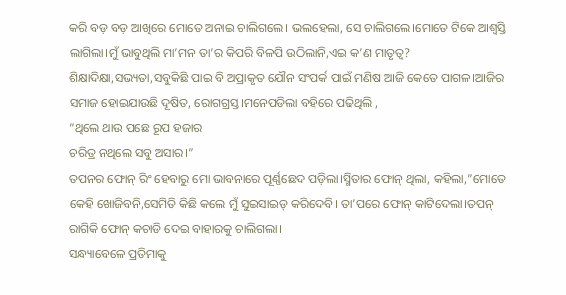କରି ବଡ଼ ବଡ଼ ଆଖିରେ ମୋତେ ଅନାଇ ଚାଲିଗଲେ। ଭଲହେଲା, ସେ ଚାଲିଗଲେ।ମୋତେ ଟିକେ ଆଶ୍ୱସ୍ତି ଲାଗିଲା।ମୁଁ ଭାବୁଥିଲି ମା’ମନ ତା’ର କିପରି ବିଳପି ଉଠିଲାନି,ଏଇ କ’ଣ ମାତୃତ୍ଵ? ଶିକ୍ଷାଦିକ୍ଷା,ସଭ୍ୟତା,ସବୁକିଛି ପାଇ ବି ଅପ୍ରାକୃତ ଯୌନ ସଂପର୍କ ପାଇଁ ମଣିଷ ଆଜି କେତେ ପାଗଳ।ଆଜିର ସମାଜ ହୋଇଯାଉଛି ଦୂଷିତ, ରୋଗଗ୍ରସ୍ତ।ମନେପଡିଲା ବହିରେ ପଢିଥିଲି ,
“ଥିଲେ ଥାଉ ପଛେ ରୂପ ହଜାର
ଚରିତ୍ର ନଥିଲେ ସବୁ ଅସାର।”
ତପନର ଫୋନ୍ ରିଂ ହେବାରୁ ମୋ ଭାବନାରେ ପୂର୍ଣ୍ଣଛେଦ ପଡ଼ିଲା।ସ୍ମିତାର ଫୋନ୍ ଥିଲା, କହିଲା,”ମୋତେ କେହି ଖୋଜିବନି,ସେମିତି କିଛି କଲେ ମୁଁ ସୁଇସାଇଡ୍ କରିଦେବି। ତା’ପରେ ଫୋନ୍ କାଟିଦେଲା।ତପନ୍ ରାଗିକି ଫୋନ୍ କଚାଡି ଦେଇ ବାହାରକୁ ଚାଲିଗଲା।
ସନ୍ଧ୍ୟାବେଳେ ପ୍ରତିମାକୁ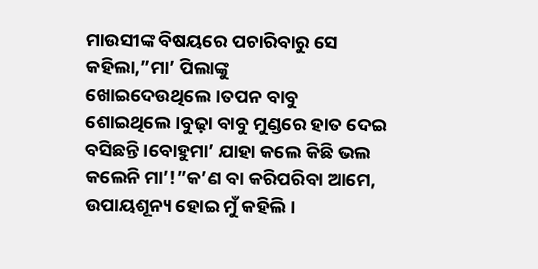ମାଉସୀଙ୍କ ବିଷୟରେ ପଚାରିବାରୁ ସେ କହିଲା,”ମା’ ପିଲାଙ୍କୁ ଖୋଇଦେଉଥିଲେ।ତପନ ବାବୁ ଶୋଇଥିଲେ।ବୁଢ଼ା ବାବୁ ମୁଣ୍ଡରେ ହାତ ଦେଇ ବସିଛନ୍ତି।ବୋହୁମା’ ଯାହା କଲେ କିଛି ଭଲ କଲେନି ମା’!”କ’ଣ ବା କରିପରିବା ଆମେ, ଉପାୟଶୂନ୍ୟ ହୋଇ ମୁଁ କହିଲି।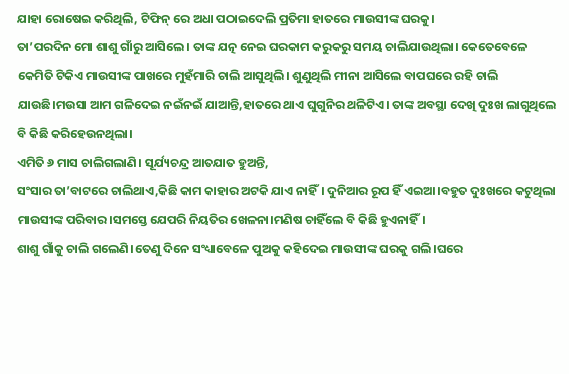ଯାହା ରୋଷେଇ କରିଥିଲି, ଟିଫିନ୍ ରେ ଅଧା ପଠାଇଦେଲି ପ୍ରତିମା ହାତରେ ମାଉସୀଙ୍କ ଘରକୁ।
ତା’ପରଦିନ ମୋ ଶାଶୁ ଗାଁରୁ ଆସିଲେ। ତାଙ୍କ ଯତ୍ନ ନେଇ ଘରକାମ କରୁକରୁ ସମୟ ଚାଲିଯାଉଥିଲା। କେତେବେଳେ କେମିତି ଟିକିଏ ମାଉସୀଙ୍କ ପାଖରେ ମୁହଁମାରି ଚାଲି ଆସୁଥିଲି। ଶୁଣୁଥିଲି ମୀନା ଆସିଲେ ବାପଘରେ ରହି ଚାଲି ଯାଉଛି।ମଉସା ଆମ ଗଳିଦେଇ ନଇଁନଇଁ ଯାଆନ୍ତି,ହାତରେ ଥାଏ ଘୁଗୁନିର ଥଳିଟିଏ। ତାଙ୍କ ଅବସ୍ଥା ଦେଖି ଦୁଃଖ ଲାଗୁଥିଲେ ବି କିଛି କରିହେଉନଥିଲା।
ଏମିତି ୬ ମାସ ଚାଲିଗଲାଣି। ସୂର୍ଯ୍ୟଚନ୍ଦ୍ର ଆତଯାତ ହୁଅନ୍ତି,
ସଂସାର ତା’ବାଟରେ ଚାଲିଥାଏ,କିଛି କାମ କାହାର ଅଟକି ଯାଏ ନାହିଁ। ଦୁନିଆର ରୂପ ହିଁ ଏଇଆ।ବହୁତ ଦୁଃଖରେ କଟୁଥିଲା ମାଉସୀଙ୍କ ପରିବାର।ସମସ୍ତେ ଯେପରି ନିୟତିର ଖେଳନା।ମଣିଷ ଚାହିଁଲେ ବି କିଛି ହୁଏନାହିଁ।
ଶାଶୁ ଗାଁକୁ ଚାଲି ଗଲେଣି।ତେଣୁ ଦିନେ ସଂଧ୍ୟାବେଳେ ପୁଅକୁ କହିଦେଇ ମାଉସୀଙ୍କ ଘରକୁ ଗଲି।ଘରେ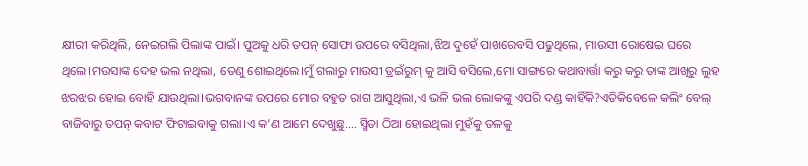କ୍ଷୀରୀ କରିଥିଲି, ନେଇଗଲି ପିଲାଙ୍କ ପାଇଁ। ପୁଅକୁ ଧରି ତପନ୍ ସୋଫା ଉପରେ ବସିଥିଲା,ଝିଅ ଦୁହେଁ ପାଖରେବସି ପଢୁଥିଲେ, ମାଉସୀ ରୋଷେଇ ଘରେ ଥିଲେ।ମଉସାଙ୍କ ଦେହ ଭଲ ନଥିଲା, ତେଣୁ ଶୋଇଥିଲେ।ମୁଁ ଗଲାରୁ ମାଉସୀ ଡ୍ରଇଁରୁମ୍ କୁ ଆସି ବସିଲେ,ମୋ ସାଙ୍ଗରେ କଥାବାର୍ତ୍ତା କରୁ କରୁ ତାଙ୍କ ଆଖିରୁ ଲୁହ ଝରଝର ହୋଇ ବୋହି ଯାଉଥିଲା।ଭଗବାନଙ୍କ ଉପରେ ମୋର ବହୁତ ରାଗ ଆସୁଥିଲା,ଏ ଭଳି ଭଲ ଲୋକଙ୍କୁ ଏପରି ଦଣ୍ଡ କାହିଁକି?ଏତିକିବେଳେ କଲିଂ ବେଲ୍ ବାଜିବାରୁ ତପନ୍ କବାଟ ଫିଟାଇବାକୁ ଗଲା।ଏ କ’ଣ ଆମେ ଦେଖୁଛୁ…. ସ୍ମିତା ଠିଆ ହୋଇଥିଲା ମୁହଁକୁ ତଳକୁ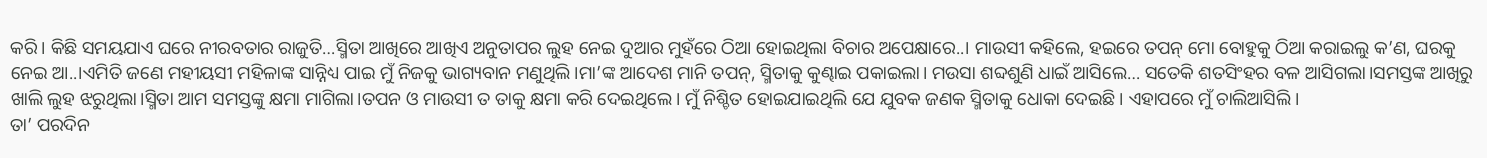କରି। କିଛି ସମୟଯାଏ ଘରେ ନୀରବତାର ରାଜୁତି…ସ୍ମିତା ଆଖିରେ ଆଖିଏ ଅନୁତାପର ଲୁହ ନେଇ ଦୁଆର ମୁହଁରେ ଠିଆ ହୋଇଥିଲା ବିଚାର ଅପେକ୍ଷାରେ..। ମାଉସୀ କହିଲେ, ହଇରେ ତପନ୍ ମୋ ବୋହୁକୁ ଠିଆ କରାଇଲୁ କ’ଣ, ଘରକୁ ନେଇ ଆ..।ଏମିତି ଜଣେ ମହୀୟସୀ ମହିଳାଙ୍କ ସାନ୍ନିଧ୍ୟ ପାଇ ମୁଁ ନିଜକୁ ଭାଗ୍ୟବାନ ମଣୁଥିଲି।ମା’ଙ୍କ ଆଦେଶ ମାନି ତପନ୍, ସ୍ମିତାକୁ କୁଣ୍ଢାଇ ପକାଇଲା। ମଉସା ଶବ୍ଦଶୁଣି ଧାଇଁ ଆସିଲେ… ସତେକି ଶତସିଂହର ବଳ ଆସିଗଲା।ସମସ୍ତଙ୍କ ଆଖିରୁ ଖାଲି ଲୁହ ଝରୁଥିଲା।ସ୍ମିତା ଆମ ସମସ୍ତଙ୍କୁ କ୍ଷମା ମାଗିଲା।ତପନ ଓ ମାଉସୀ ତ ତାକୁ କ୍ଷମା କରି ଦେଇଥିଲେ। ମୁଁ ନିଶ୍ଚିତ ହୋଇଯାଇଥିଲି ଯେ ଯୁବକ ଜଣକ ସ୍ମିତାକୁ ଧୋକା ଦେଇଛି। ଏହାପରେ ମୁଁ ଚାଲିଆସିଲି।
ତା’ ପରଦିନ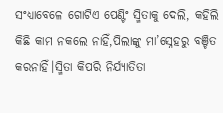ସଂଧ୍ୟାବେଳେ ଗୋଟିଏ ପେଣ୍ଟିଂ ସ୍ମିତାକୁ ଦେଲି, କହିଲି କିଛି କାମ ନକଲେ ନାହିଁ,ପିଲାଙ୍କୁ ମା’ସ୍ନେହରୁ ବଞ୍ଚିତ କରନାହିଁ।ସ୍ମିତା କିପରି ନିର୍ଯ୍ୟାତିତା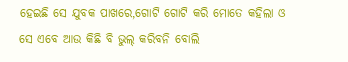ହେଇଛି ସେ ଯୁବକ ପାଖରେ,ଗୋଟି ଗୋଟି କରି ମୋତେ କହିଲା ଓ ସେ ଏବେ ଆଉ କିଛି ବି ଭୁଲ୍ କରିବନି ବୋଲି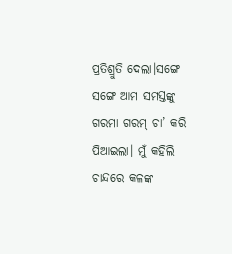ପ୍ରତିଶ୍ରୁତି ଦେଲା।ସଙ୍ଗେ ସଙ୍ଗେ ଆମ ସମସ୍ତଙ୍କୁ ଗରମା ଗରମ୍ ଚା’ କରି ପିଆଇଲା। ମୁଁ କହିଲି ଚାନ୍ଦରେ କଳଙ୍କ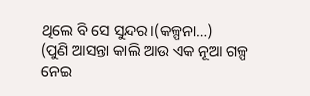ଥିଲେ ବି ସେ ସୁନ୍ଦର।(କଳ୍ପନା…)
(ପୁଣି ଆସନ୍ତା କାଲି ଆଉ ଏକ ନୂଆ ଗଳ୍ପ ନେଇ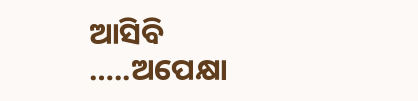ଆସିବି …..ଅପେକ୍ଷା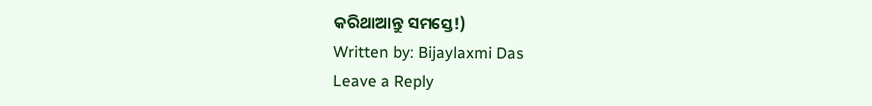କରିଥାଆନ୍ତୁ ସମସ୍ତେ!)
Written by: Bijaylaxmi Das
Leave a Reply